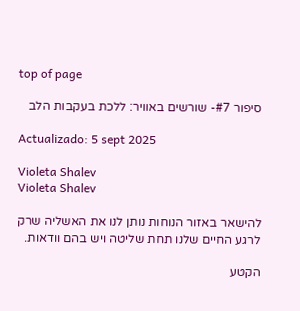top of page

סיפור #7- שורשים באוויר: ללכת בעקבות הלב

Actualizado: 5 sept 2025

Violeta Shalev
Violeta Shalev

להישאר באזור הנוחות נותן לנו את האשליה שרק לרגע החיים שלנו תחת שליטה ויש בהם וודאות.

הקטע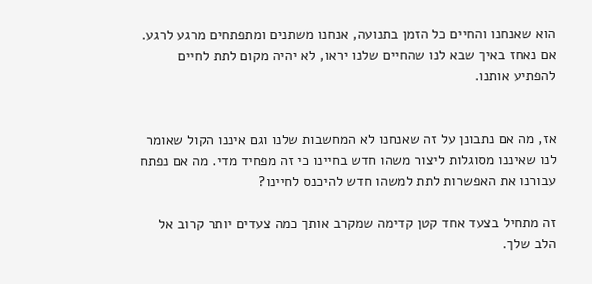הוא שאנחנו והחיים כל הזמן בתנועה, אנחנו משתנים ומתפתחים מרגע לרגע. אם נאחז באיך שבא לנו שהחיים שלנו יראו, לא יהיה מקום לתת לחיים להפתיע אותנו.


אז, מה אם נתבונן על זה שאנחנו לא המחשבות שלנו וגם איננו הקול שאומר לנו שאיננו מסוגלות ליצור משהו חדש בחיינו כי זה מפחיד מדי. מה אם נפתח עבורנו את האפשרות לתת למשהו חדש להיכנס לחיינו?

זה מתחיל בצעד אחד קטן קדימה שמקרב אותך כמה צעדים יותר קרוב אל הלב שלך.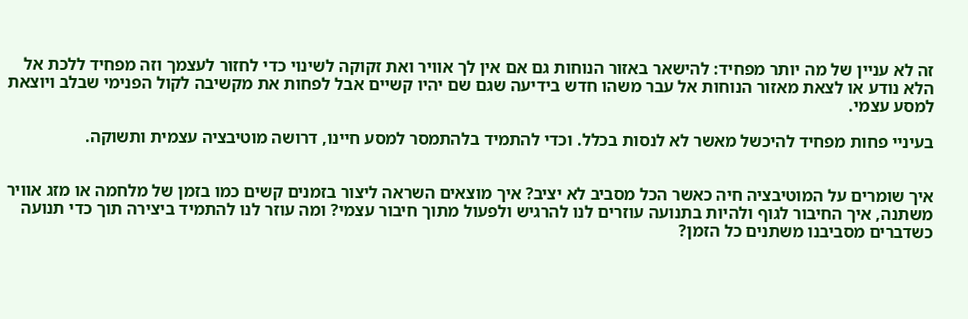זה לא עניין של מה יותר מפחיד: להישאר באזור הנוחות גם אם אין לך אוויר ואת זקוקה לשינוי כדי לחזור לעצמך וזה מפחיד ללכת אל הלא נודע או לצאת מאזור הנוחות אל עבר משהו חדש בידיעה שגם שם יהיו קשיים אבל לפחות את מקשיבה לקול הפנימי שבלב ויוצאת למסע עצמי.

בעיניי פחות מפחיד להיכשל מאשר לא לנסות בכלל. וכדי להתמיד בלהתמסר למסע חיינו, דרושה מוטיבציה עצמית ותשוקה.


איך שומרים על המוטיבציה חיה כאשר הכל מסביב לא יציב? איך מוצאים השראה ליצור בזמנים קשים כמו בזמן של מלחמה או מזג אוויר משתנה, איך החיבור לגוף ולהיות בתנועה עוזרים לנו להרגיש ולפעול מתוך חיבור עצמי? ומה עוזר לנו להתמיד ביצירה תוך כדי תנועה כשדברים מסביבנו משתנים כל הזמן?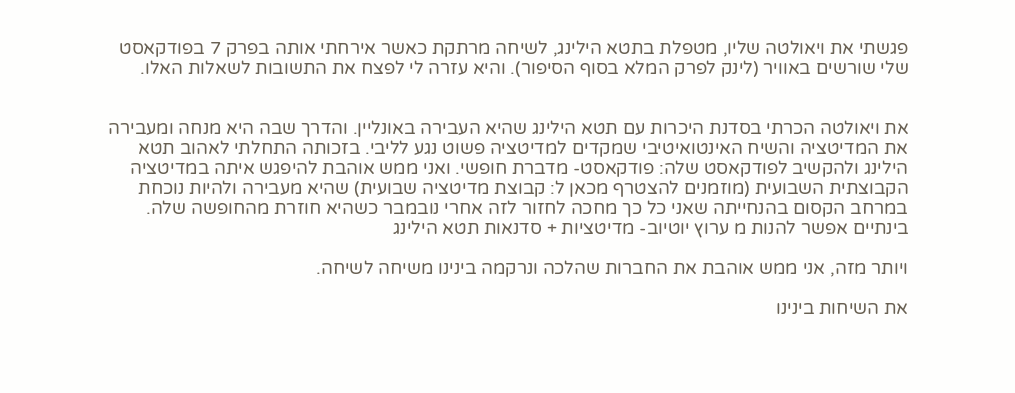פגשתי את ויאולטה שליו, מטפלת בתטא הילינג, לשיחה מרתקת כאשר אירחתי אותה בפרק 7 בפודקאסט שלי שורשים באוויר (לינק לפרק המלא בסוף הסיפור). והיא עזרה לי לפצח את התשובות לשאלות האלו.


את ויאולטה הכרתי בסדנת היכרות עם תטא הילינג שהיא העבירה באונליין. והדרך שבה היא מנחה ומעבירה את המדיטציה והשיח האינטואיטיבי שמקדים למדיטציה פשוט נגע לליבי. בזכותה התחלתי לאהוב תטא הילינג ולהקשיב לפודקאסט שלה: פודקאסט- מדברת חופשי. ואני ממש אוהבת להיפגש איתה במדיטציה הקבוצתית השבועית (מוזמנים להצטרף מכאן ל: קבוצת מדיטציה שבועית) שהיא מעבירה ולהיות נוכחת במרחב הקסום בהנחייתה שאני כל כך מחכה לחזור לזה אחרי נובמבר כשהיא חוזרת מהחופשה שלה. בינתיים אפשר להנות מ ערוץ יוטיוב- מדיטציות + סדנאות תטא הילינג

ויותר מזה, אני ממש אוהבת את החברות שהלכה ונרקמה בינינו משיחה לשיחה.

את השיחות בינינו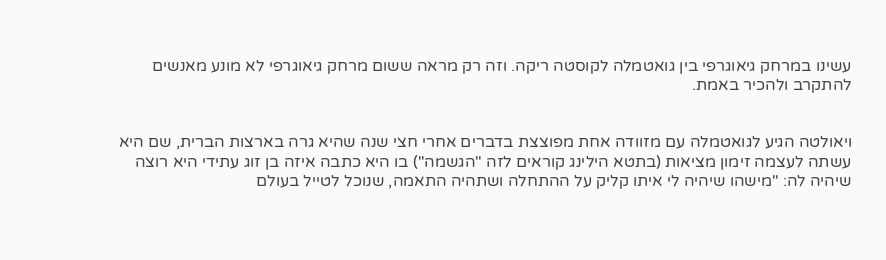עשינו במרחק גיאוגרפי בין גואטמלה לקוסטה ריקה. וזה רק מראה ששום מרחק גיאוגרפי לא מונע מאנשים להתקרב ולהכיר באמת.


ויאולטה הגיע לגואטמלה עם מזוודה אחת מפוצצת בדברים אחרי חצי שנה שהיא גרה בארצות הברית, שם היא עשתה לעצמה זימון מציאות (בתטא הילינג קוראים לזה "הגשמה") בו היא כתבה איזה בן זוג עתידי היא רוצה שיהיה לה: "מישהו שיהיה לי איתו קליק על ההתחלה ושתהיה התאמה, שנוכל לטייל בעולם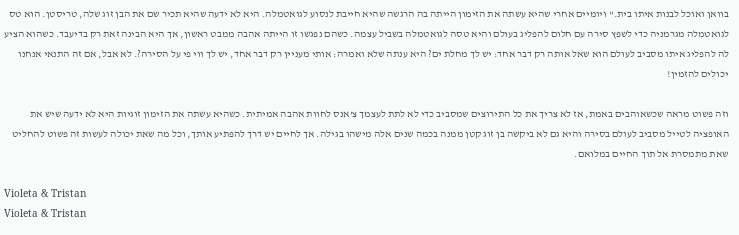בוואן ואוכל לבנות איתו בית." ויומיים אחרי שהיא עשתה את הזימון הייתה בה הרגשה שהיא חייבת לנסוע לגואטמלה. היא לא ידעה שהיא תכיר שם את הבן זוג שלה, טריסטן. הוא טס לגואטמלה מגרמניה כדי לשפץ סירה עם חלום להפליג בעולם והיא טסה לגואטמלה בשביל עצמה. כשהם נפגשו זו הייתה אהבה ממבט ראשון, אך היא הבינה זאת רק בדיעבד. כשהוא הציע לה להפליג איתו מסביב לעולם הוא שאל אותה רק דבר אחד: יש לך מחלת ים? היא ענתה שלא ואמרה: אותי מעניין רק דבר אחד, יש לך ווי פי על הסירה?. לא אבל, אם זה התנאי אנחנו יכולים להזמין!

וזה פשוט מראה שכשאוהבים באמת, אז לא צריך את כל התירוצים שמסביב כדי לא לתת לעצמך צ'אנס לחוות אהבה אמיתית. כשהיא עשתה את הזימון זוגיות היא לא ידעה שיש את האופציה לטייל מסביב לעולם בסירה והיא גם לא ביקשה בן זוג קטן ממנה בכמה שנים אלה מישהו בגילה. אך לחיים יש דרך להפתיע אותך, וכל מה שאת יכולה לעשות זה פשוט להחליט שאת מתמסרת אל תוך החיים במלואם.

Violeta & Tristan
Violeta & Tristan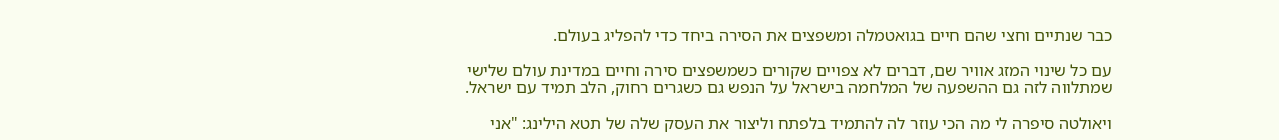כבר שנתיים וחצי שהם חיים בגואטמלה ומשפצים את הסירה ביחד כדי להפליג בעולם.

עם כל שינוי המזג אוויר שם, דברים לא צפויים שקורים כשמשפצים סירה וחיים במדינת עולם שלישי שמתלווה לזה גם ההשפעה של המלחמה בישראל על הנפש גם כשגרים רחוק, הלב תמיד עם ישראל.

ויאולטה סיפרה לי מה הכי עוזר לה להתמיד בלפתח וליצור את העסק שלה של תטא הילינג: "אני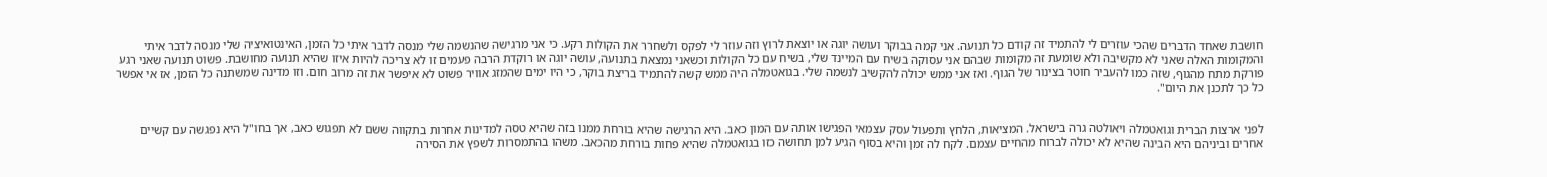חושבת שאחד הדברים שהכי עוזרים לי להתמיד זה קודם כל תנועה. אני קמה בבוקר ועושה יוגה או יוצאת לרוץ וזה עוזר לי לפקס ולשחרר את הקולות רקע. כי אני מרגישה שהנשמה שלי מנסה לדבר איתי כל הזמן, האינטואיציה שלי מנסה לדבר איתי והמקומות האלה שאני לא מקשיבה ולא שומעת זה מקומות שבהם אני עסוקה בשיח עם המיינד שלי, בשיח עם כל הקולות וכשאני נמצאת בתנועה, עושה יוגה או רוקדת הרבה פעמים זו לא צריכה להיות איזו שהיא תנועה מחושבת. פשוט תנועה שאני רגע פורקת מתח מהגוף, שזה כמו להעביר חוטר בצינור של הגוף. ואז אני ממש יכולה להקשיב לנשמה שלי. בגואטמלה היה ממש קשה להתמיד בריצת בוקר, כי היו ימים שהמזג אוויר פשוט לא איפשר את זה מרוב חום. וזו מדינה שמשתנה כל הזמן, אז אי אפשר כל כך לתכנן את היום".


לפני ארצות הברית וגואטמלה ויאולטה גרה בישראל. המציאות, הלחץ ותפעול עסק עצמאי הפגישו אותה עם המון כאב. היא הרגישה שהיא בורחת ממנו בזה שהיא טסה למדינות אחרות בתקווה ששם לא תפגוש כאב, אך בחו"ל היא נפגשה עם קשיים אחרים וביניהם היא הבינה שהיא לא יכולה לברוח מהחיים עצמם. לקח לה זמן והיא בסוף הגיע למן תחושה כזו בגואטמלה שהיא פחות בורחת מהכאב. משהו בהתמסרות לשפץ את הסירה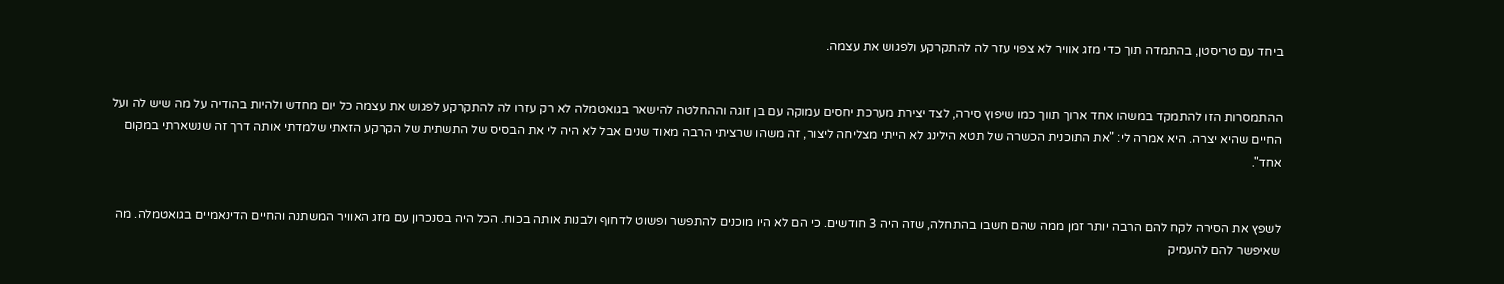ביחד עם טריסטן, בהתמדה תוך כדי מזג אוויר לא צפוי עזר לה להתקרקע ולפגוש את עצמה.


ההתמסרות הזו להתמקד במשהו אחד ארוך תווך כמו שיפוץ סירה, לצד יצירת מערכת יחסים עמוקה עם בן זוגה וההחלטה להישאר בגואטמלה לא רק עזרו לה להתקרקע לפגוש את עצמה כל יום מחדש ולהיות בהודיה על מה שיש לה ועל החיים שהיא יצרה. היא אמרה לי: "את התוכנית הכשרה של תטא הילינג לא הייתי מצליחה ליצור, זה משהו שרציתי הרבה מאוד שנים אבל לא היה לי את הבסיס של התשתית של הקרקע הזאתי שלמדתי אותה דרך זה שנשארתי במקום אחד".


לשפץ את הסירה לקח להם הרבה יותר זמן ממה שהם חשבו בהתחלה, שזה היה 3 חודשים. כי הם לא היו מוכנים להתפשר ופשוט לדחוף ולבנות אותה בכוח. הכל היה בסנכרון עם מזג האוויר המשתנה והחיים הדינאמיים בגואטמלה. מה שאיפשר להם להעמיק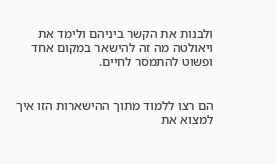ולבנות את הקשר ביניהם ולימד את ויאולטה מה זה להישאר במקום אחד ופשוט להתמסר לחיים.


הם רצו ללמוד מתוך ההישארות הזו איך למצוא את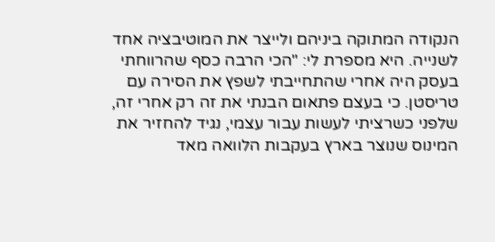הנקודה המתוקה ביניהם ולייצר את המוטיבציה אחד לשנייה. היא מספרת לי: "הכי הרבה כסף שהרווחתי בעסק היה אחרי שהתחייבתי לשפץ את הסירה עם טריסטן. כי בעצם פתאום הבנתי את זה רק אחרי זה, שלפני כשרציתי לעשות עבור עצמי, נגיד להחזיר את המינוס שנוצר בארץ בעקבות הלוואה מאד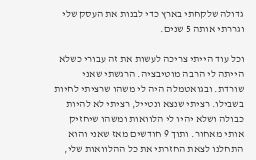גדולה שלקחתי בארץ כדי לבנות את העסק שלי וגררתי אותה 5 שנים.

וכל עוד הייתי צריכה לעשות את זה עבורי כשלא הייתה לי הרבה מוטיבציה. הרגשתי שאני שורדת. ובגואטמלה היה לי משהו שרציתי לחיות בשבילו. רציתי שנצא ונטייל, רציתי לא להיות כבולה ושלא יהיו לי הלוואות ומשהו שיחזיק אותי מאחור. ותוך 9 חודשים מאז שאני והוא התחלנו לצאת החזרתי את כל ההלוואות שלי,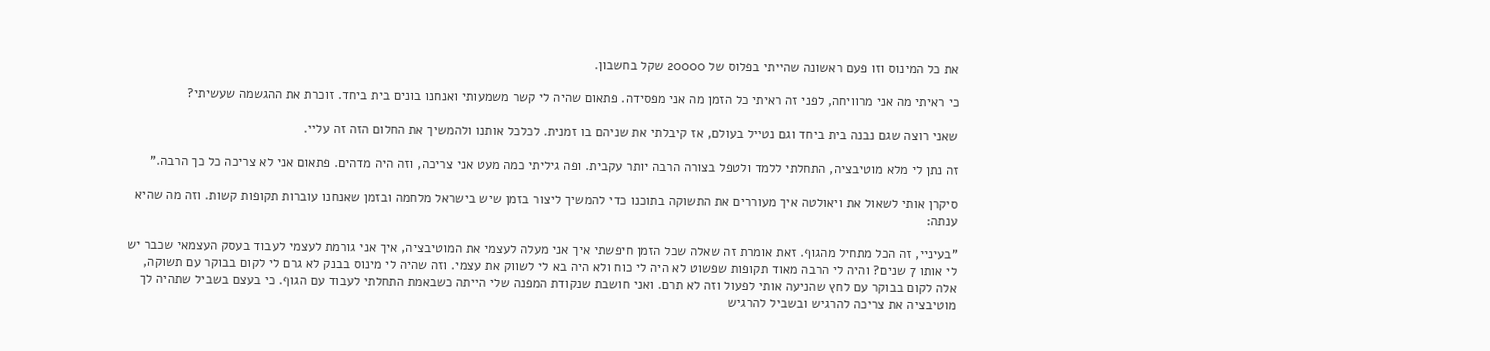את כל המינוס וזו פעם ראשונה שהייתי בפלוס של 20000 שקל בחשבון.

כי ראיתי מה אני מרוויחה, לפני זה ראיתי כל הזמן מה אני מפסידה. פתאום שהיה לי קשר משמעותי ואנחנו בונים בית ביחד. זוכרת את ההגשמה שעשיתי?

שאני רוצה שגם נבנה בית ביחד וגם נטייל בעולם, אז קיבלתי את שניהם בו זמנית. לכלכל אותנו ולהמשיך את החלום הזה זה עליי.

זה נתן לי מלא מוטיבציה, התחלתי ללמד ולטפל בצורה הרבה יותר עקבית. ופה גיליתי כמה מעט אני צריכה, וזה היה מדהים. פתאום אני לא צריכה כל כך הרבה."

סיקרן אותי לשאול את ויאולטה איך מעוררים את התשוקה בתוכנו כדי להמשיך ליצור בזמן שיש בישראל מלחמה ובזמן שאנחנו עוברות תקופות קשות. וזה מה שהיא ענתה:

"בעיניי, זה הכל מתחיל מהגוף. זאת אומרת זה שאלה שכל הזמן חיפשתי איך אני מעלה לעצמי את המוטיבציה, איך אני גורמת לעצמי לעבוד בעסק העצמאי שכבר יש לי אותו 7 שנים? והיה לי הרבה מאוד תקופות שפשוט לא היה לי כוח ולא היה בא לי לשווק את עצמי. וזה שהיה לי מינוס בבנק לא גרם לי לקום בבוקר עם תשוקה, אלה לקום בבוקר עם לחץ שהניעה אותי לפעול וזה לא תרם. ואני חושבת שנקודת המפנה שלי הייתה כשבאמת התחלתי לעבוד עם הגוף. כי בעצם בשביל שתהיה לך מוטיבציה את צריכה להרגיש ובשביל להרגיש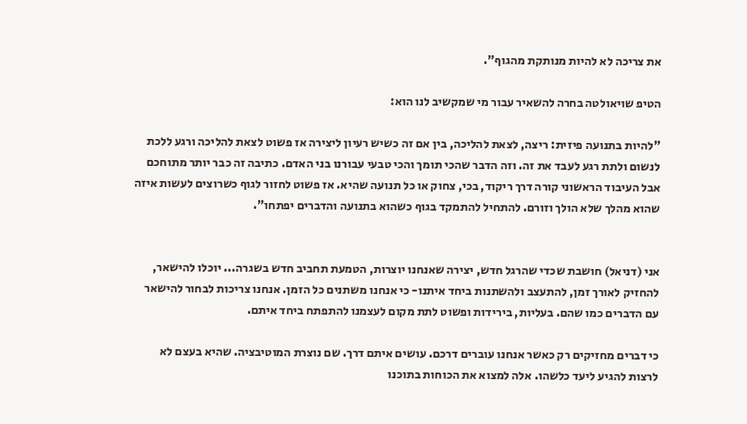את צריכה לא להיות מנותקת מהגוף".

הטיפ שויאולטה בחרה להשאיר עבור מי שמקשיב לנו הוא:

"להיות בתנועה פיזית: ריצה, לצאת להליכה, בין אם זה כשיש רעיון ליצירה אז פשוט לצאת להליכה ורגע ללכת לנשום ולתת רגע לעבד את זה. וזה הדבר שהכי תומך והכי טבעי עבורנו בני האדם. כתיבה זה כבר יותר מתוחכם אבל העיבוד הראשוני קורה דרך ריקוד, בכי, צחוק או כל תנועה שהיא. אז פשוט לחזור לגוף כשרוצים לעשות איזה שהוא מהלך שלא הולך וזורם. להתחיל להתמקד בגוף כשהוא בתנועה והדברים יפתחו".


אני (דניאל) חושבת שכדי שהרגל חדש, יצירה שאנחנו יוצרות, הטמעת תחביב חדש בשגרה... יוכלו להישאר, להחזיק לאורך זמן, להתעצב ולהשתנות ביחד איתנו- כי אנחנו משתנים כל הזמן. אנחנו צריכות לבחור להישאר עם הדברים כמו שהם. בעליות, בירידות ופשוט לתת מקום לעצמנו להתפתח ביחד איתם.

כי דברים מחזיקים רק כאשר אנחנו עוברים דרכם. עושים איתם דרך. שם נוצרת המוטיבציה. שהיא בעצם לא לרצות להגיע ליעד כלשהו. אלה למצוא את הכוחות בתוכנו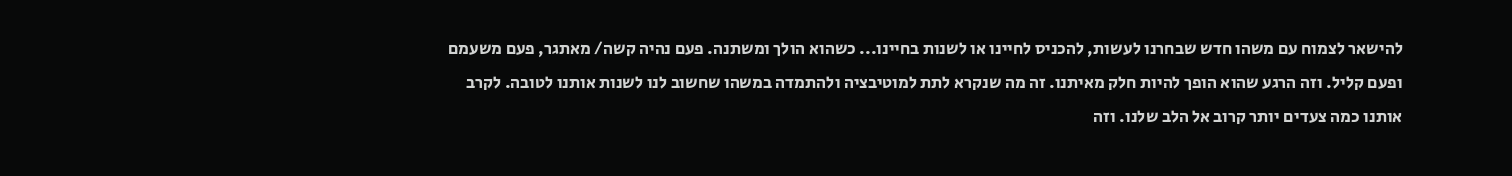להישאר לצמוח עם משהו חדש שבחרנו לעשות, להכניס לחיינו או לשנות בחיינו... כשהוא הולך ומשתנה. פעם נהיה קשה/ מאתגר, פעם משעמם ופעם קליל. וזה הרגע שהוא הופך להיות חלק מאיתנו. זה מה שנקרא לתת למוטיבציה ולהתמדה במשהו שחשוב לנו לשנות אותנו לטובה. לקרב אותנו כמה צעדים יותר קרוב אל הלב שלנו. וזה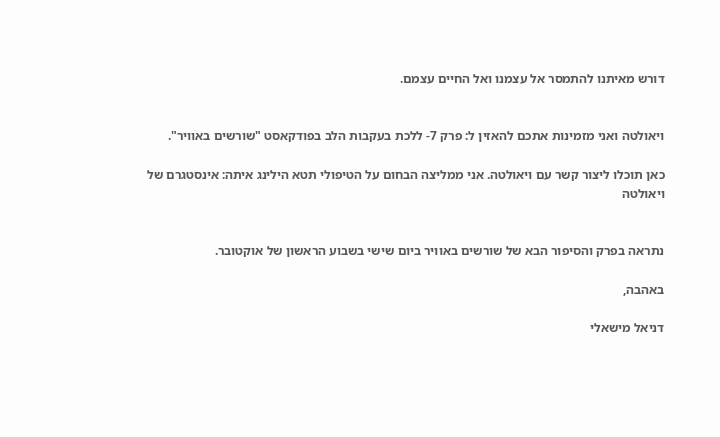דורש מאיתנו להתמסר אל עצמנו ואל החיים עצמם.


ויאולטה ואני מזמינות אתכם להאזין ל: פרק 7- ללכת בעקבות הלב בפודקאסט "שורשים באוויר".

כאן תוכלו ליצור קשר עם ויאולטה. אני ממליצה הבחום על הטיפולי תטא הילינג איתה: אינסטגרם של ויאולטה


נתראה בפרק והסיפור הבא של שורשים באוויר ביום שישי בשבוע הראשון של אוקטובר.

באהבה,

דניאל מישאלי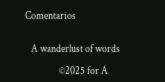Comentarios


   A wanderlust of words

                 ©2025 for A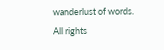wanderlust of words.                     All rights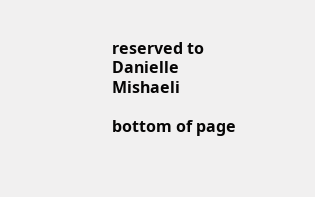reserved to Danielle Mishaeli

bottom of page